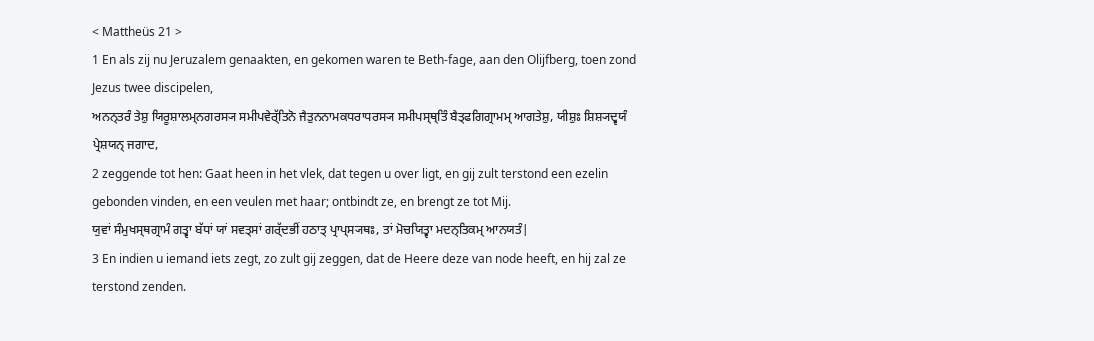< Mattheüs 21 >
1 En als zij nu Jeruzalem genaakten, en gekomen waren te Beth-fage, aan den Olijfberg, toen zond Jezus twee discipelen,
ਅਨਨ੍ਤਰੰ ਤੇਸ਼ੁ ਯਿਰੂਸ਼ਾਲਮ੍ਨਗਰਸ੍ਯ ਸਮੀਪਵੇਰ੍ੱਤਿਨੋ ਜੈਤੁਨਨਾਮਕਧਰਾਧਰਸ੍ਯ ਸਮੀਪਸ੍ਥ੍ਤਿੰ ਬੈਤ੍ਫਗਿਗ੍ਰਾਮਮ੍ ਆਗਤੇਸ਼ੁ, ਯੀਸ਼ੁਃ ਸ਼ਿਸ਼੍ਯਦ੍ਵਯੰ ਪ੍ਰੇਸ਼ਯਨ੍ ਜਗਾਦ,
2 zeggende tot hen: Gaat heen in het vlek, dat tegen u over ligt, en gij zult terstond een ezelin gebonden vinden, en een veulen met haar; ontbindt ze, en brengt ze tot Mij.
ਯੁਵਾਂ ਸੰਮੁਖਸ੍ਥਗ੍ਰਾਮੰ ਗਤ੍ਵਾ ਬੱਧਾਂ ਯਾਂ ਸਵਤ੍ਸਾਂ ਗਰ੍ੱਦਭੀਂ ਹਠਾਤ੍ ਪ੍ਰਾਪ੍ਸ੍ਯਥਃ, ਤਾਂ ਮੋਚਯਿਤ੍ਵਾ ਮਦਨ੍ਤਿਕਮ੍ ਆਨਯਤੰ|
3 En indien u iemand iets zegt, zo zult gij zeggen, dat de Heere deze van node heeft, en hij zal ze terstond zenden.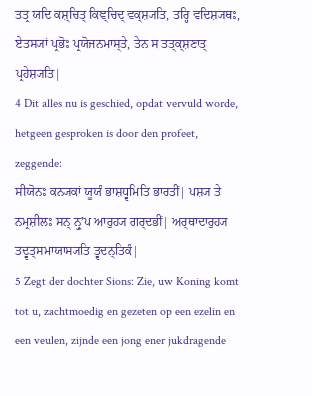ਤਤ੍ਰ ਯਦਿ ਕਸ਼੍ਚਿਤ੍ ਕਿਞ੍ਚਿਦ੍ ਵਕ੍ਸ਼੍ਯਤਿ, ਤਰ੍ਹਿ ਵਦਿਸ਼੍ਯਥਃ, ਏਤਸ੍ਯਾਂ ਪ੍ਰਭੋਃ ਪ੍ਰਯੋਜਨਮਾਸ੍ਤੇ, ਤੇਨ ਸ ਤਤ੍ਕ੍ਸ਼ਣਾਤ੍ ਪ੍ਰਹੇਸ਼੍ਯਤਿ|
4 Dit alles nu is geschied, opdat vervuld worde, hetgeen gesproken is door den profeet, zeggende:
ਸੀਯੋਨਃ ਕਨ੍ਯਕਾਂ ਯੂਯੰ ਭਾਸ਼ਧ੍ਵਮਿਤਿ ਭਾਰਤੀਂ| ਪਸ਼੍ਯ ਤੇ ਨਮ੍ਰਸ਼ੀਲਃ ਸਨ੍ ਨ੍ਰੁʼਪ ਆਰੁਹ੍ਯ ਗਰ੍ਦਭੀਂ| ਅਰ੍ਥਾਦਾਰੁਹ੍ਯ ਤਦ੍ਵਤ੍ਸਮਾਯਾਸ੍ਯਤਿ ਤ੍ਵਦਨ੍ਤਿਕੰ|
5 Zegt der dochter Sions: Zie, uw Koning komt tot u, zachtmoedig en gezeten op een ezelin en een veulen, zijnde een jong ener jukdragende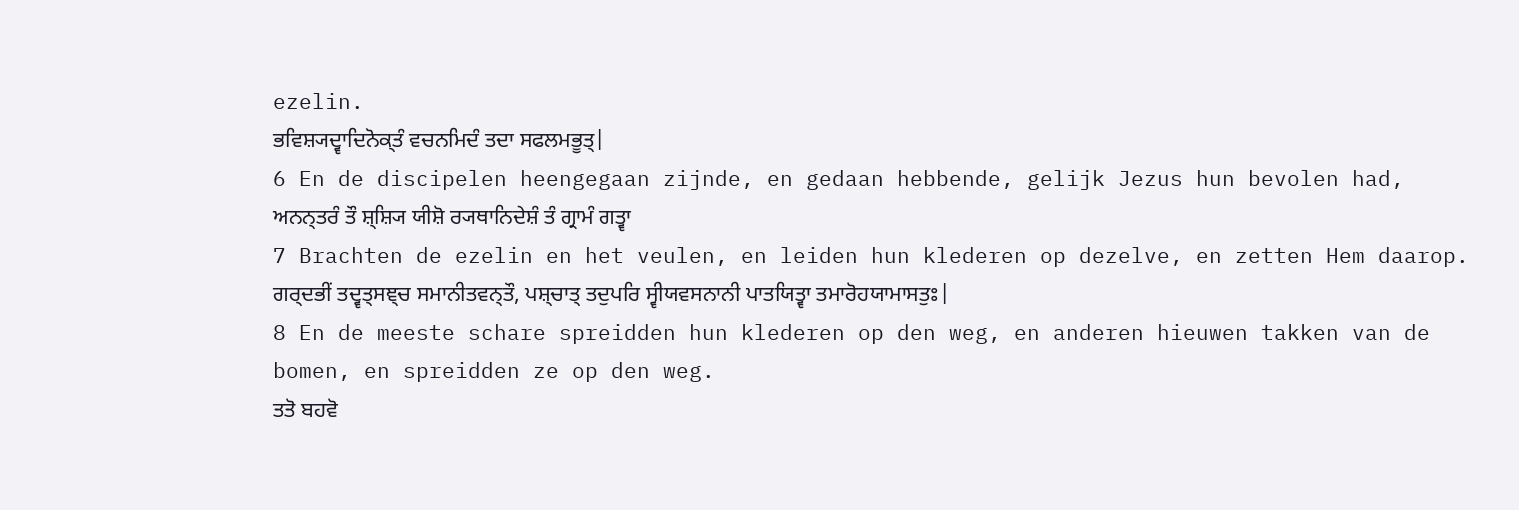ezelin.
ਭਵਿਸ਼੍ਯਦ੍ਵਾਦਿਨੋਕ੍ਤੰ ਵਚਨਮਿਦੰ ਤਦਾ ਸਫਲਮਭੂਤ੍|
6 En de discipelen heengegaan zijnde, en gedaan hebbende, gelijk Jezus hun bevolen had,
ਅਨਨ੍ਤਰੰ ਤੌ ਸ਼੍ਸ਼੍ਯਿ ਯੀਸ਼ੋ ਰ੍ਯਥਾਨਿਦੇਸ਼ੰ ਤੰ ਗ੍ਰਾਮੰ ਗਤ੍ਵਾ
7 Brachten de ezelin en het veulen, en leiden hun klederen op dezelve, en zetten Hem daarop.
ਗਰ੍ਦਭੀਂ ਤਦ੍ਵਤ੍ਸਞ੍ਚ ਸਮਾਨੀਤਵਨ੍ਤੌ, ਪਸ਼੍ਚਾਤ੍ ਤਦੁਪਰਿ ਸ੍ਵੀਯਵਸਨਾਨੀ ਪਾਤਯਿਤ੍ਵਾ ਤਮਾਰੋਹਯਾਮਾਸਤੁਃ|
8 En de meeste schare spreidden hun klederen op den weg, en anderen hieuwen takken van de bomen, en spreidden ze op den weg.
ਤਤੋ ਬਹਵੋ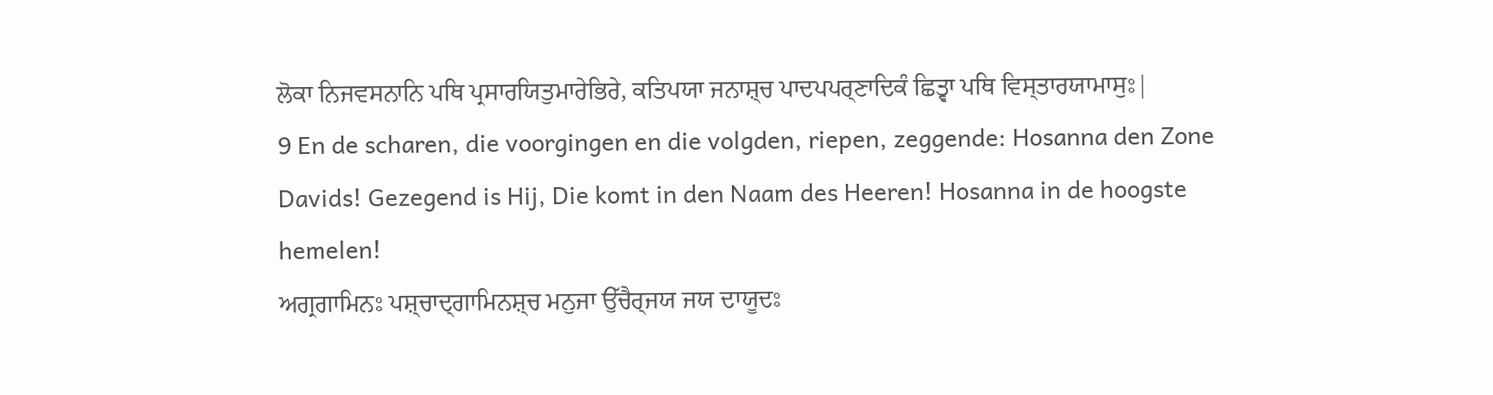ਲੋਕਾ ਨਿਜਵਸਨਾਨਿ ਪਥਿ ਪ੍ਰਸਾਰਯਿਤੁਮਾਰੇਭਿਰੇ, ਕਤਿਪਯਾ ਜਨਾਸ਼੍ਚ ਪਾਦਪਪਰ੍ਣਾਦਿਕੰ ਛਿਤ੍ਵਾ ਪਥਿ ਵਿਸ੍ਤਾਰਯਾਮਾਸੁਃ|
9 En de scharen, die voorgingen en die volgden, riepen, zeggende: Hosanna den Zone Davids! Gezegend is Hij, Die komt in den Naam des Heeren! Hosanna in de hoogste hemelen!
ਅਗ੍ਰਗਾਮਿਨਃ ਪਸ਼੍ਚਾਦ੍ਗਾਮਿਨਸ਼੍ਚ ਮਨੁਜਾ ਉੱਚੈਰ੍ਜਯ ਜਯ ਦਾਯੂਦਃ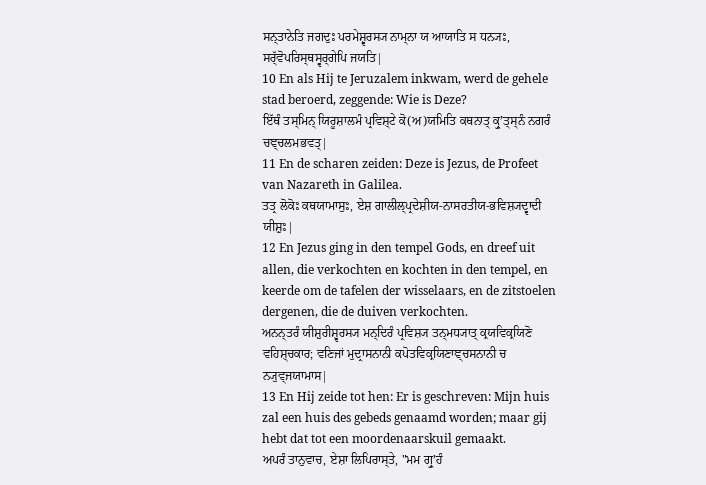ਸਨ੍ਤਾਨੇਤਿ ਜਗਦੁਃ ਪਰਮੇਸ਼੍ਵਰਸ੍ਯ ਨਾਮ੍ਨਾ ਯ ਆਯਾਤਿ ਸ ਧਨ੍ਯਃ, ਸਰ੍ੱਵੋਪਰਿਸ੍ਥਸ੍ਵਰ੍ਗੇਪਿ ਜਯਤਿ|
10 En als Hij te Jeruzalem inkwam, werd de gehele stad beroerd, zeggende: Wie is Deze?
ਇੱਥੰ ਤਸ੍ਮਿਨ੍ ਯਿਰੂਸ਼ਾਲਮੰ ਪ੍ਰਵਿਸ਼੍ਟੇ ਕੋ(ਅ)ਯਮਿਤਿ ਕਥਨਾਤ੍ ਕ੍ਰੁʼਤ੍ਸ੍ਨੰ ਨਗਰੰ ਚਞ੍ਚਲਮਭਵਤ੍|
11 En de scharen zeiden: Deze is Jezus, de Profeet van Nazareth in Galilea.
ਤਤ੍ਰ ਲੋਕੋਃ ਕਥਯਾਮਾਸੁਃ, ਏਸ਼ ਗਾਲੀਲ੍ਪ੍ਰਦੇਸ਼ੀਯ-ਨਾਸਰਤੀਯ-ਭਵਿਸ਼੍ਯਦ੍ਵਾਦੀ ਯੀਸ਼ੁਃ|
12 En Jezus ging in den tempel Gods, en dreef uit allen, die verkochten en kochten in den tempel, en keerde om de tafelen der wisselaars, en de zitstoelen dergenen, die de duiven verkochten.
ਅਨਨ੍ਤਰੰ ਯੀਸ਼ੁਰੀਸ਼੍ਵਰਸ੍ਯ ਮਨ੍ਦਿਰੰ ਪ੍ਰਵਿਸ਼੍ਯ ਤਨ੍ਮਧ੍ਯਾਤ੍ ਕ੍ਰਯਵਿਕ੍ਰਯਿਣੋ ਵਹਿਸ਼੍ਚਕਾਰ; ਵਣਿਜਾਂ ਮੁਦ੍ਰਾਸਨਾਨੀ ਕਪੋਤਵਿਕ੍ਰਯਿਣਾਞ੍ਚਸਨਾਨੀ ਚ ਨ੍ਯੁਵ੍ਜਯਾਮਾਸ|
13 En Hij zeide tot hen: Er is geschreven: Mijn huis zal een huis des gebeds genaamd worden; maar gij hebt dat tot een moordenaarskuil gemaakt.
ਅਪਰੰ ਤਾਨੁਵਾਚ, ਏਸ਼ਾ ਲਿਪਿਰਾਸ੍ਤੇ, "ਮਮ ਗ੍ਰੁʼਹੰ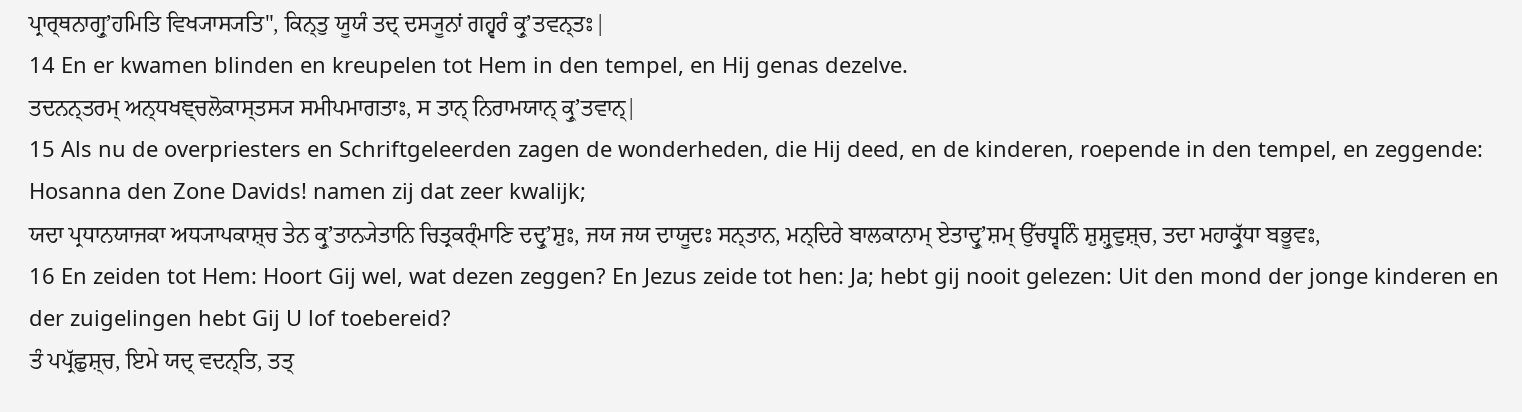ਪ੍ਰਾਰ੍ਥਨਾਗ੍ਰੁʼਹਮਿਤਿ ਵਿਖ੍ਯਾਸ੍ਯਤਿ", ਕਿਨ੍ਤੁ ਯੂਯੰ ਤਦ੍ ਦਸ੍ਯੂਨਾਂ ਗਹ੍ਵਰੰ ਕ੍ਰੁʼਤਵਨ੍ਤਃ|
14 En er kwamen blinden en kreupelen tot Hem in den tempel, en Hij genas dezelve.
ਤਦਨਨ੍ਤਰਮ੍ ਅਨ੍ਧਖਞ੍ਚਲੋਕਾਸ੍ਤਸ੍ਯ ਸਮੀਪਮਾਗਤਾਃ, ਸ ਤਾਨ੍ ਨਿਰਾਮਯਾਨ੍ ਕ੍ਰੁʼਤਵਾਨ੍|
15 Als nu de overpriesters en Schriftgeleerden zagen de wonderheden, die Hij deed, en de kinderen, roepende in den tempel, en zeggende: Hosanna den Zone Davids! namen zij dat zeer kwalijk;
ਯਦਾ ਪ੍ਰਧਾਨਯਾਜਕਾ ਅਧ੍ਯਾਪਕਾਸ਼੍ਚ ਤੇਨ ਕ੍ਰੁʼਤਾਨ੍ਯੇਤਾਨਿ ਚਿਤ੍ਰਕਰ੍ੰਮਾਣਿ ਦਦ੍ਰੁʼਸ਼ੁਃ, ਜਯ ਜਯ ਦਾਯੂਦਃ ਸਨ੍ਤਾਨ, ਮਨ੍ਦਿਰੇ ਬਾਲਕਾਨਾਮ੍ ਏਤਾਦ੍ਰੁʼਸ਼ਮ੍ ਉੱਚਧ੍ਵਨਿੰ ਸ਼ੁਸ਼੍ਰੁਵੁਸ਼੍ਚ, ਤਦਾ ਮਹਾਕ੍ਰੁੱਧਾ ਬਭੂਵਃ,
16 En zeiden tot Hem: Hoort Gij wel, wat dezen zeggen? En Jezus zeide tot hen: Ja; hebt gij nooit gelezen: Uit den mond der jonge kinderen en der zuigelingen hebt Gij U lof toebereid?
ਤੰ ਪਪ੍ਰੱਛੁਸ਼੍ਚ, ਇਮੇ ਯਦ੍ ਵਦਨ੍ਤਿ, ਤਤ੍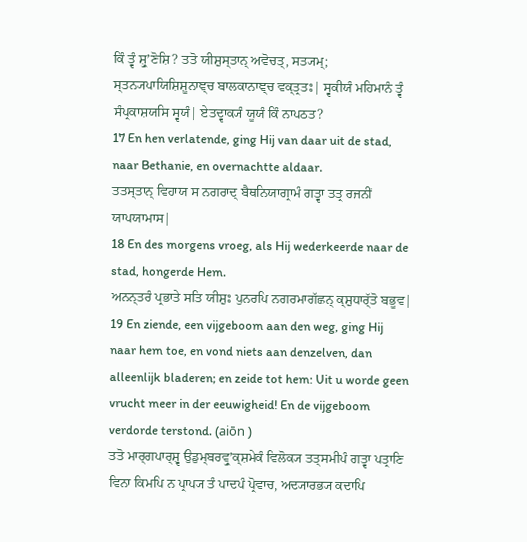ਕਿੰ ਤ੍ਵੰ ਸ਼੍ਰੁʼਣੋਸ਼ਿ? ਤਤੋ ਯੀਸ਼ੁਸ੍ਤਾਨ੍ ਅਵੋਚਤ੍, ਸਤ੍ਯਮ੍; ਸ੍ਤਨ੍ਯਪਾਯਿਸ਼ਿਸ਼ੂਨਾਞ੍ਚ ਬਾਲਕਾਨਾਞ੍ਚ ਵਕ੍ਤ੍ਰਤਃ| ਸ੍ਵਕੀਯੰ ਮਹਿਮਾਨੰ ਤ੍ਵੰ ਸੰਪ੍ਰਕਾਸ਼ਯਸਿ ਸ੍ਵਯੰ| ਏਤਦ੍ਵਾਕ੍ਯੰ ਯੂਯੰ ਕਿੰ ਨਾਪਠਤ?
17 En hen verlatende, ging Hij van daar uit de stad, naar Bethanie, en overnachtte aldaar.
ਤਤਸ੍ਤਾਨ੍ ਵਿਹਾਯ ਸ ਨਗਰਾਦ੍ ਬੈਥਨਿਯਾਗ੍ਰਾਮੰ ਗਤ੍ਵਾ ਤਤ੍ਰ ਰਜਨੀਂ ਯਾਪਯਾਮਾਸ|
18 En des morgens vroeg, als Hij wederkeerde naar de stad, hongerde Hem.
ਅਨਨ੍ਤਰੰ ਪ੍ਰਭਾਤੇ ਸਤਿ ਯੀਸ਼ੁਃ ਪੁਨਰਪਿ ਨਗਰਮਾਗੱਛਨ੍ ਕ੍ਸ਼ੁਧਾਰ੍ੱਤੋ ਬਭੂਵ|
19 En ziende, een vijgeboom aan den weg, ging Hij naar hem toe, en vond niets aan denzelven, dan alleenlijk bladeren; en zeide tot hem: Uit u worde geen vrucht meer in der eeuwigheid! En de vijgeboom verdorde terstond. (aiōn )
ਤਤੋ ਮਾਰ੍ਗਪਾਰ੍ਸ਼੍ਵ ਉਡੁਮ੍ਬਰਵ੍ਰੁʼਕ੍ਸ਼ਮੇਕੰ ਵਿਲੋਕ੍ਯ ਤਤ੍ਸਮੀਪੰ ਗਤ੍ਵਾ ਪਤ੍ਰਾਣਿ ਵਿਨਾ ਕਿਮਪਿ ਨ ਪ੍ਰਾਪ੍ਯ ਤੰ ਪਾਦਪੰ ਪ੍ਰੋਵਾਚ, ਅਦ੍ਯਾਰਭ੍ਯ ਕਦਾਪਿ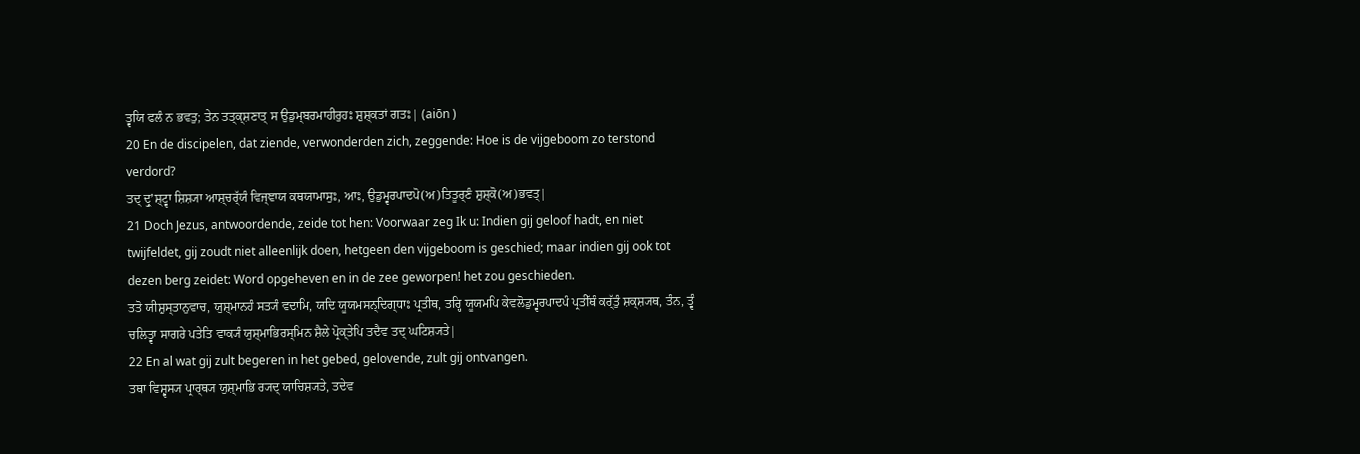ਤ੍ਵਯਿ ਫਲੰ ਨ ਭਵਤੁ; ਤੇਨ ਤਤ੍ਕ੍ਸ਼ਣਾਤ੍ ਸ ਉਡੁਮ੍ਬਰਮਾਹੀਰੁਹਃ ਸ਼ੁਸ਼੍ਕਤਾਂ ਗਤਃ| (aiōn )
20 En de discipelen, dat ziende, verwonderden zich, zeggende: Hoe is de vijgeboom zo terstond verdord?
ਤਦ੍ ਦ੍ਰੁʼਸ਼੍ਟ੍ਵਾ ਸ਼ਿਸ਼੍ਯਾ ਆਸ਼੍ਚਰ੍ੱਯੰ ਵਿਜ੍ਞਾਯ ਕਥਯਾਮਾਸੁਃ, ਆਃ, ਉਡੁਮ੍ਵਰਪਾਦਪੋ(ਅ)ਤਿਤੂਰ੍ਣੰ ਸ਼ੁਸ਼੍ਕੋ(ਅ)ਭਵਤ੍|
21 Doch Jezus, antwoordende, zeide tot hen: Voorwaar zeg Ik u: Indien gij geloof hadt, en niet twijfeldet, gij zoudt niet alleenlijk doen, hetgeen den vijgeboom is geschied; maar indien gij ook tot dezen berg zeidet: Word opgeheven en in de zee geworpen! het zou geschieden.
ਤਤੋ ਯੀਸ਼ੁਸ੍ਤਾਨੁਵਾਚ, ਯੁਸ਼੍ਮਾਨਹੰ ਸਤ੍ਯੰ ਵਦਾਮਿ, ਯਦਿ ਯੂਯਮਸਨ੍ਦਿਗ੍ਧਾਃ ਪ੍ਰਤੀਥ, ਤਰ੍ਹਿ ਯੂਯਮਪਿ ਕੇਵਲੋਡੁਮ੍ਵਰਪਾਦਪੰ ਪ੍ਰਤੀੱਥੰ ਕਰ੍ੱਤੁੰ ਸ਼ਕ੍ਸ਼੍ਯਥ, ਤੰਨ, ਤ੍ਵੰ ਚਲਿਤ੍ਵਾ ਸਾਗਰੇ ਪਤੇਤਿ ਵਾਕ੍ਯੰ ਯੁਸ਼੍ਮਾਭਿਰਸ੍ਮਿਨ ਸ਼ੈਲੇ ਪ੍ਰੋਕ੍ਤੇਪਿ ਤਦੈਵ ਤਦ੍ ਘਟਿਸ਼੍ਯਤੇ|
22 En al wat gij zult begeren in het gebed, gelovende, zult gij ontvangen.
ਤਥਾ ਵਿਸ਼੍ਵਸ੍ਯ ਪ੍ਰਾਰ੍ਥ੍ਯ ਯੁਸ਼੍ਮਾਭਿ ਰ੍ਯਦ੍ ਯਾਚਿਸ਼੍ਯਤੇ, ਤਦੇਵ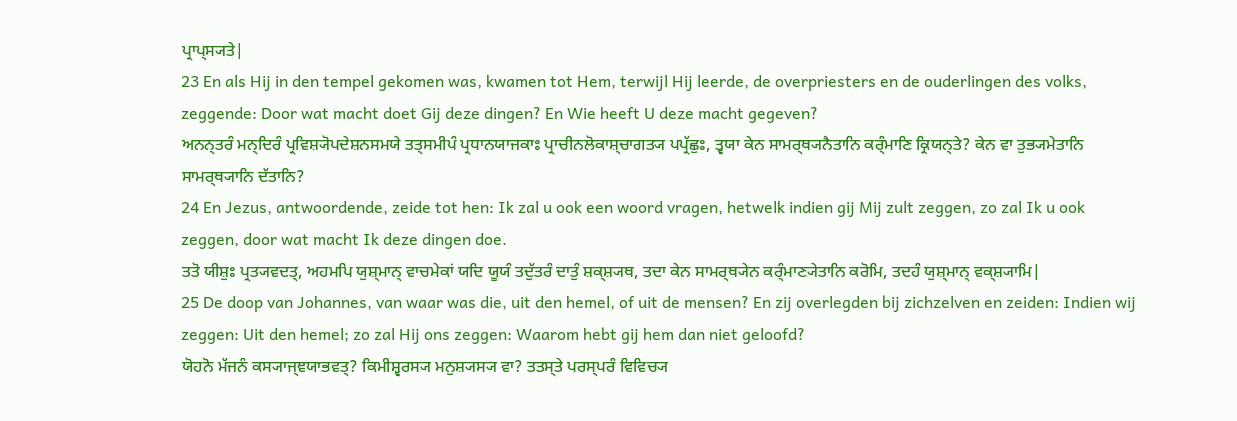ਪ੍ਰਾਪ੍ਸ੍ਯਤੇ|
23 En als Hij in den tempel gekomen was, kwamen tot Hem, terwijl Hij leerde, de overpriesters en de ouderlingen des volks, zeggende: Door wat macht doet Gij deze dingen? En Wie heeft U deze macht gegeven?
ਅਨਨ੍ਤਰੰ ਮਨ੍ਦਿਰੰ ਪ੍ਰਵਿਸ਼੍ਯੋਪਦੇਸ਼ਨਸਮਯੇ ਤਤ੍ਸਮੀਪੰ ਪ੍ਰਧਾਨਯਾਜਕਾਃ ਪ੍ਰਾਚੀਨਲੋਕਾਸ਼੍ਚਾਗਤ੍ਯ ਪਪ੍ਰੱਛੁਃ, ਤ੍ਵਯਾ ਕੇਨ ਸਾਮਰ੍ਥ੍ਯਨੈਤਾਨਿ ਕਰ੍ੰਮਾਣਿ ਕ੍ਰਿਯਨ੍ਤੇ? ਕੇਨ ਵਾ ਤੁਭ੍ਯਮੇਤਾਨਿ ਸਾਮਰ੍ਥ੍ਯਾਨਿ ਦੱਤਾਨਿ?
24 En Jezus, antwoordende, zeide tot hen: Ik zal u ook een woord vragen, hetwelk indien gij Mij zult zeggen, zo zal Ik u ook zeggen, door wat macht Ik deze dingen doe.
ਤਤੋ ਯੀਸ਼ੁਃ ਪ੍ਰਤ੍ਯਵਦਤ੍, ਅਹਮਪਿ ਯੁਸ਼੍ਮਾਨ੍ ਵਾਚਮੇਕਾਂ ਯਦਿ ਯੂਯੰ ਤਦੁੱਤਰੰ ਦਾਤੁੰ ਸ਼ਕ੍ਸ਼੍ਯਥ, ਤਦਾ ਕੇਨ ਸਾਮਰ੍ਥ੍ਯੇਨ ਕਰ੍ੰਮਾਣ੍ਯੇਤਾਨਿ ਕਰੋਮਿ, ਤਦਹੰ ਯੁਸ਼੍ਮਾਨ੍ ਵਕ੍ਸ਼੍ਯਾਮਿ|
25 De doop van Johannes, van waar was die, uit den hemel, of uit de mensen? En zij overlegden bij zichzelven en zeiden: Indien wij zeggen: Uit den hemel; zo zal Hij ons zeggen: Waarom hebt gij hem dan niet geloofd?
ਯੋਹਨੋ ਮੱਜਨੰ ਕਸ੍ਯਾਜ੍ਞਯਾਭਵਤ੍? ਕਿਮੀਸ਼੍ਵਰਸ੍ਯ ਮਨੁਸ਼੍ਯਸ੍ਯ ਵਾ? ਤਤਸ੍ਤੇ ਪਰਸ੍ਪਰੰ ਵਿਵਿਚ੍ਯ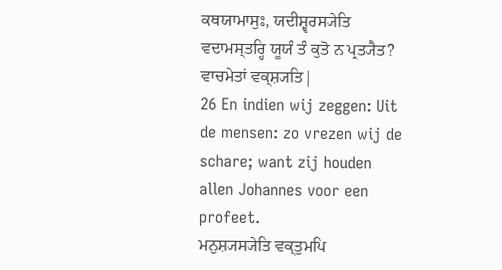ਕਥਯਾਮਾਸੁਃ, ਯਦੀਸ਼੍ਵਰਸ੍ਯੇਤਿ ਵਦਾਮਸ੍ਤਰ੍ਹਿ ਯੂਯੰ ਤੰ ਕੁਤੋ ਨ ਪ੍ਰਤ੍ਯੈਤ? ਵਾਚਮੇਤਾਂ ਵਕ੍ਸ਼੍ਯਤਿ|
26 En indien wij zeggen: Uit de mensen: zo vrezen wij de schare; want zij houden allen Johannes voor een profeet.
ਮਨੁਸ਼੍ਯਸ੍ਯੇਤਿ ਵਕ੍ਤੁਮਪਿ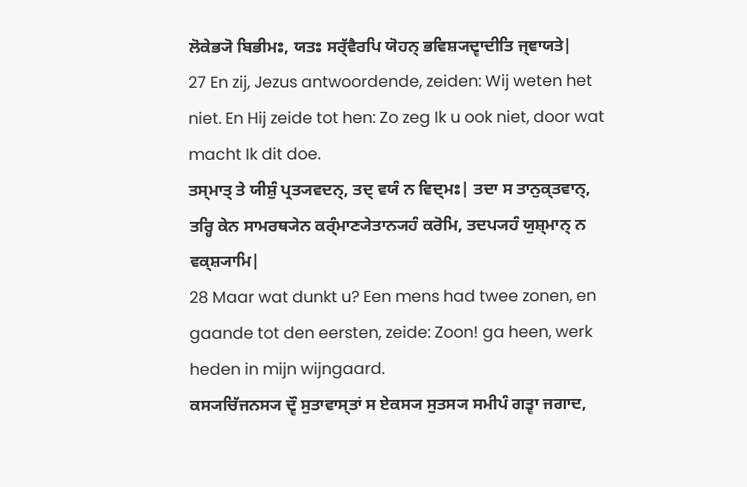ਲੋਕੇਭ੍ਯੋ ਬਿਭੀਮਃ, ਯਤਃ ਸਰ੍ੱਵੈਰਪਿ ਯੋਹਨ੍ ਭਵਿਸ਼੍ਯਦ੍ਵਾਦੀਤਿ ਜ੍ਞਾਯਤੇ|
27 En zij, Jezus antwoordende, zeiden: Wij weten het niet. En Hij zeide tot hen: Zo zeg Ik u ook niet, door wat macht Ik dit doe.
ਤਸ੍ਮਾਤ੍ ਤੇ ਯੀਸ਼ੁੰ ਪ੍ਰਤ੍ਯਵਦਨ੍, ਤਦ੍ ਵਯੰ ਨ ਵਿਦ੍ਮਃ| ਤਦਾ ਸ ਤਾਨੁਕ੍ਤਵਾਨ੍, ਤਰ੍ਹਿ ਕੇਨ ਸਾਮਰਥ੍ਯੇਨ ਕਰ੍ੰਮਾਣ੍ਯੇਤਾਨ੍ਯਹੰ ਕਰੋਮਿ, ਤਦਪ੍ਯਹੰ ਯੁਸ਼੍ਮਾਨ੍ ਨ ਵਕ੍ਸ਼੍ਯਾਮਿ|
28 Maar wat dunkt u? Een mens had twee zonen, en gaande tot den eersten, zeide: Zoon! ga heen, werk heden in mijn wijngaard.
ਕਸ੍ਯਚਿੱਜਨਸ੍ਯ ਦ੍ਵੌ ਸੁਤਾਵਾਸ੍ਤਾਂ ਸ ਏਕਸ੍ਯ ਸੁਤਸ੍ਯ ਸਮੀਪੰ ਗਤ੍ਵਾ ਜਗਾਦ,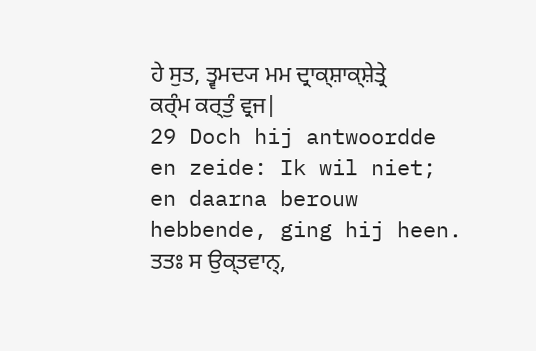ਹੇ ਸੁਤ, ਤ੍ਵਮਦ੍ਯ ਮਮ ਦ੍ਰਾਕ੍ਸ਼ਾਕ੍ਸ਼ੇਤ੍ਰੇ ਕਰ੍ੰਮ ਕਰ੍ਤੁੰ ਵ੍ਰਜ|
29 Doch hij antwoordde en zeide: Ik wil niet; en daarna berouw hebbende, ging hij heen.
ਤਤਃ ਸ ਉਕ੍ਤਵਾਨ੍,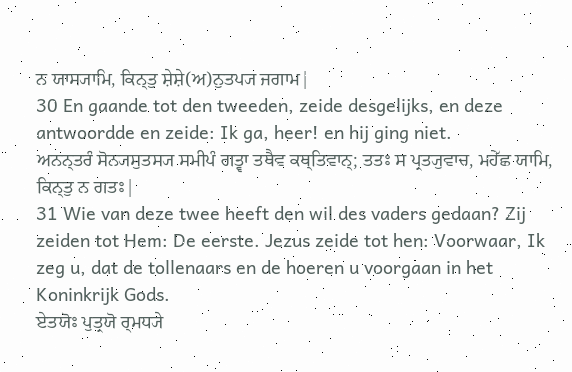ਨ ਯਾਸ੍ਯਾਮਿ, ਕਿਨ੍ਤੁ ਸ਼ੇਸ਼ੇ(ਅ)ਨੁਤਪ੍ਯ ਜਗਾਮ|
30 En gaande tot den tweeden, zeide desgelijks, en deze antwoordde en zeide: Ik ga, heer! en hij ging niet.
ਅਨਨ੍ਤਰੰ ਸੋਨ੍ਯਸੁਤਸ੍ਯ ਸਮੀਪੰ ਗਤ੍ਵਾ ਤਥੈਵ ਕਥ੍ਤਿਵਾਨ੍; ਤਤਃ ਸ ਪ੍ਰਤ੍ਯੁਵਾਚ, ਮਹੇੱਛ ਯਾਮਿ, ਕਿਨ੍ਤੁ ਨ ਗਤਃ|
31 Wie van deze twee heeft den wil des vaders gedaan? Zij zeiden tot Hem: De eerste. Jezus zeide tot hen: Voorwaar, Ik zeg u, dat de tollenaars en de hoeren u voorgaan in het Koninkrijk Gods.
ਏਤਯੋਃ ਪੁਤ੍ਰਯੋ ਰ੍ਮਧ੍ਯੇ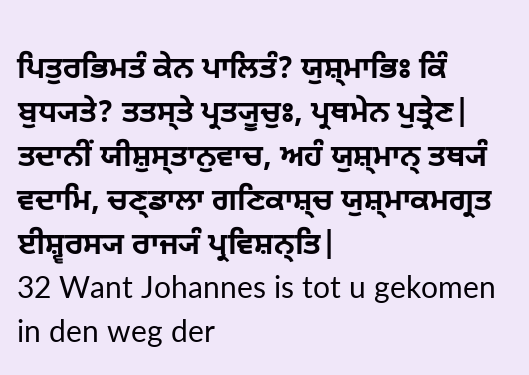ਪਿਤੁਰਭਿਮਤੰ ਕੇਨ ਪਾਲਿਤੰ? ਯੁਸ਼੍ਮਾਭਿਃ ਕਿੰ ਬੁਧ੍ਯਤੇ? ਤਤਸ੍ਤੇ ਪ੍ਰਤ੍ਯੂਚੁਃ, ਪ੍ਰਥਮੇਨ ਪੁਤ੍ਰੇਣ| ਤਦਾਨੀਂ ਯੀਸ਼ੁਸ੍ਤਾਨੁਵਾਚ, ਅਹੰ ਯੁਸ਼੍ਮਾਨ੍ ਤਥ੍ਯੰ ਵਦਾਮਿ, ਚਣ੍ਡਾਲਾ ਗਣਿਕਾਸ਼੍ਚ ਯੁਸ਼੍ਮਾਕਮਗ੍ਰਤ ਈਸ਼੍ਵਰਸ੍ਯ ਰਾਜ੍ਯੰ ਪ੍ਰਵਿਸ਼ਨ੍ਤਿ|
32 Want Johannes is tot u gekomen in den weg der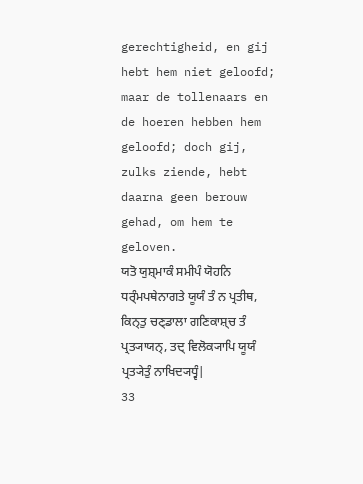gerechtigheid, en gij hebt hem niet geloofd; maar de tollenaars en de hoeren hebben hem geloofd; doch gij, zulks ziende, hebt daarna geen berouw gehad, om hem te geloven.
ਯਤੋ ਯੁਸ਼੍ਮਾਕੰ ਸਮੀਪੰ ਯੋਹਨਿ ਧਰ੍ੰਮਪਥੇਨਾਗਤੇ ਯੂਯੰ ਤੰ ਨ ਪ੍ਰਤੀਥ, ਕਿਨ੍ਤੁ ਚਣ੍ਡਾਲਾ ਗਣਿਕਾਸ਼੍ਚ ਤੰ ਪ੍ਰਤ੍ਯਾਯਨ੍, ਤਦ੍ ਵਿਲੋਕ੍ਯਾਪਿ ਯੂਯੰ ਪ੍ਰਤ੍ਯੇਤੁੰ ਨਾਖਿਦ੍ਯਧ੍ਵੰ|
33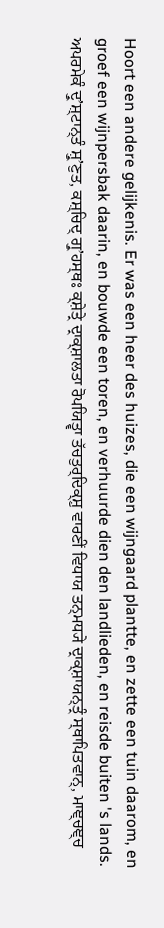Hoort een andere gelijkenis. Er was een heer des huizes, die een wijngaard plantte, en zette een tuin daarom, en groef een wijnpersbak daarin, en bouwde een toren, en verhuurde dien den landlieden, en reisde buiten 's lands.
ਅਪਰਮੇਕੰ ਦ੍ਰੁʼਸ਼੍ਟਾਨ੍ਤੰ ਸ਼੍ਰੁʼਣੁਤ, ਕਸ਼੍ਚਿਦ੍ ਗ੍ਰੁʼਹਸ੍ਥਃ ਕ੍ਸ਼ੇਤ੍ਰੇ ਦ੍ਰਾਕ੍ਸ਼ਾਲਤਾ ਰੋਪਯਿਤ੍ਵਾ ਤੱਚਤੁਰ੍ਦਿਕ੍ਸ਼ੁ ਵਾਰਣੀਂ ਵਿਧਾਯ ਤਨ੍ਮਧ੍ਯੇ ਦ੍ਰਾਕ੍ਸ਼ਾਯਨ੍ਤ੍ਰੰ ਸ੍ਥਾਪਿਤਵਾਨ੍, ਮਾਞ੍ਚਞ੍ਚ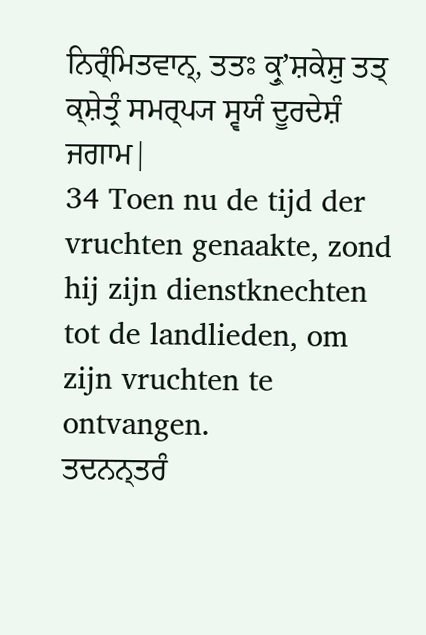ਨਿਰ੍ੰਮਿਤਵਾਨ੍, ਤਤਃ ਕ੍ਰੁʼਸ਼ਕੇਸ਼ੁ ਤਤ੍ ਕ੍ਸ਼ੇਤ੍ਰੰ ਸਮਰ੍ਪ੍ਯ ਸ੍ਵਯੰ ਦੂਰਦੇਸ਼ੰ ਜਗਾਮ|
34 Toen nu de tijd der vruchten genaakte, zond hij zijn dienstknechten tot de landlieden, om zijn vruchten te ontvangen.
ਤਦਨਨ੍ਤਰੰ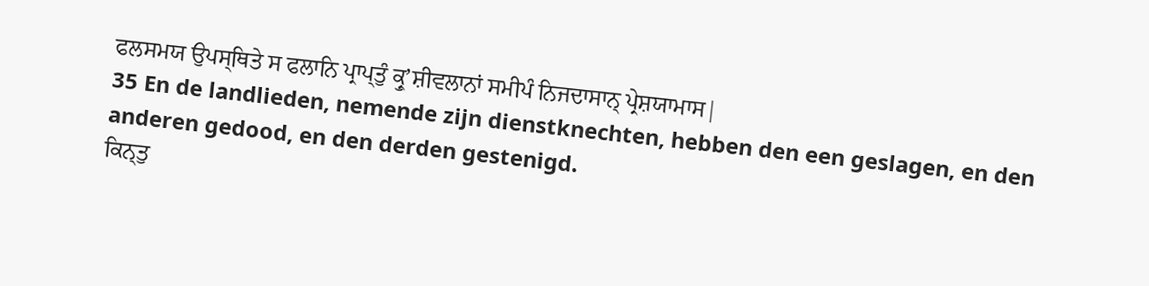ਫਲਸਮਯ ਉਪਸ੍ਥਿਤੇ ਸ ਫਲਾਨਿ ਪ੍ਰਾਪ੍ਤੁੰ ਕ੍ਰੁʼਸ਼ੀਵਲਾਨਾਂ ਸਮੀਪੰ ਨਿਜਦਾਸਾਨ੍ ਪ੍ਰੇਸ਼ਯਾਮਾਸ|
35 En de landlieden, nemende zijn dienstknechten, hebben den een geslagen, en den anderen gedood, en den derden gestenigd.
ਕਿਨ੍ਤੁ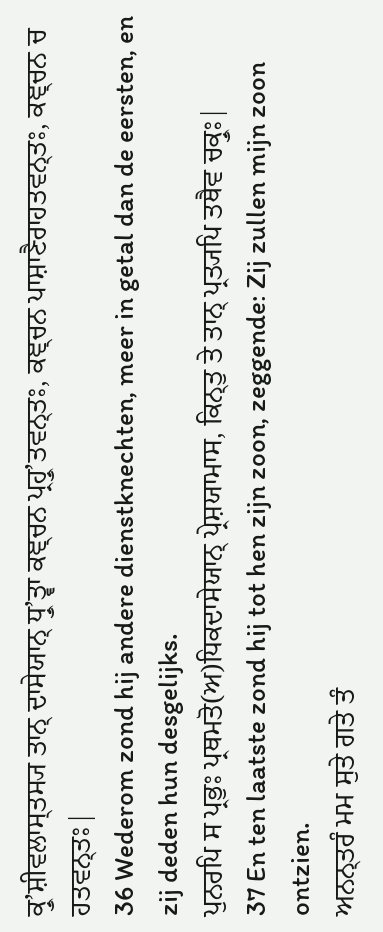ਕ੍ਰੁʼਸ਼ੀਵਲਾਸ੍ਤਸ੍ਯ ਤਾਨ੍ ਦਾਸੇਯਾਨ੍ ਧ੍ਰੁʼਤ੍ਵਾ ਕਞ੍ਚਨ ਪ੍ਰਹ੍ਰੁʼਤਵਨ੍ਤਃ, ਕਞ੍ਚਨ ਪਾਸ਼ਾਣੈਰਾਹਤਵਨ੍ਤਃ, ਕਞ੍ਚਨ ਚ ਹਤਵਨ੍ਤਃ|
36 Wederom zond hij andere dienstknechten, meer in getal dan de eersten, en zij deden hun desgelijks.
ਪੁਨਰਪਿ ਸ ਪ੍ਰਭੁਃ ਪ੍ਰਥਮਤੋ(ਅ)ਧਿਕਦਾਸੇਯਾਨ੍ ਪ੍ਰੇਸ਼ਯਾਮਾਸ, ਕਿਨ੍ਤੁ ਤੇ ਤਾਨ੍ ਪ੍ਰਤ੍ਯਪਿ ਤਥੈਵ ਚਕ੍ਰੁਃ|
37 En ten laatste zond hij tot hen zijn zoon, zeggende: Zij zullen mijn zoon ontzien.
ਅਨਨ੍ਤਰੰ ਮਮ ਸੁਤੇ ਗਤੇ ਤੰ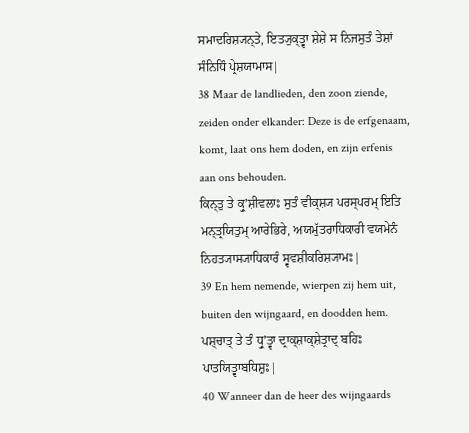ਸਮਾਦਰਿਸ਼੍ਯਨ੍ਤੇ, ਇਤ੍ਯੁਕ੍ਤ੍ਵਾ ਸ਼ੇਸ਼ੇ ਸ ਨਿਜਸੁਤੰ ਤੇਸ਼ਾਂ ਸੰਨਿਧਿੰ ਪ੍ਰੇਸ਼ਯਾਮਾਸ|
38 Maar de landlieden, den zoon ziende, zeiden onder elkander: Deze is de erfgenaam, komt, laat ons hem doden, en zijn erfenis aan ons behouden.
ਕਿਨ੍ਤੁ ਤੇ ਕ੍ਰੁʼਸ਼ੀਵਲਾਃ ਸੁਤੰ ਵੀਕ੍ਸ਼੍ਯ ਪਰਸ੍ਪਰਮ੍ ਇਤਿ ਮਨ੍ਤ੍ਰਯਿਤੁਮ੍ ਆਰੇਭਿਰੇ, ਅਯਮੁੱਤਰਾਧਿਕਾਰੀ ਵਯਮੇਨੰ ਨਿਹਤ੍ਯਾਸ੍ਯਾਧਿਕਾਰੰ ਸ੍ਵਵਸ਼ੀਕਰਿਸ਼੍ਯਾਮਃ|
39 En hem nemende, wierpen zij hem uit, buiten den wijngaard, en doodden hem.
ਪਸ਼੍ਚਾਤ੍ ਤੇ ਤੰ ਧ੍ਰੁʼਤ੍ਵਾ ਦ੍ਰਾਕ੍ਸ਼ਾਕ੍ਸ਼ੇਤ੍ਰਾਦ੍ ਬਹਿਃ ਪਾਤਯਿਤ੍ਵਾਬਧਿਸ਼ੁਃ|
40 Wanneer dan de heer des wijngaards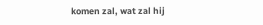komen zal, wat zal hij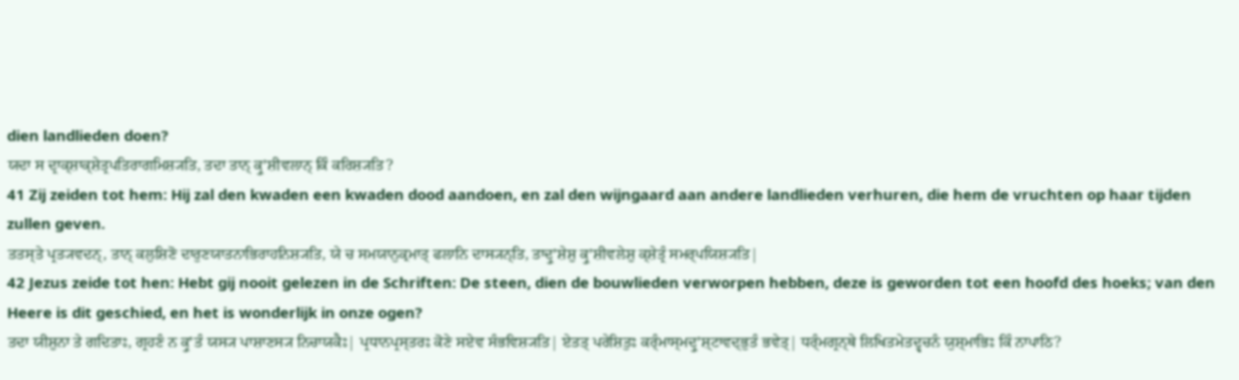dien landlieden doen?
ਯਦਾ ਸ ਦ੍ਰਾਕ੍ਸ਼ਾਕ੍ਸ਼ੇਤ੍ਰਪਤਿਰਾਗਮਿਸ਼੍ਯਤਿ, ਤਦਾ ਤਾਨ੍ ਕ੍ਰੁʼਸ਼ੀਵਲਾਨ੍ ਕਿੰ ਕਰਿਸ਼੍ਯਤਿ?
41 Zij zeiden tot hem: Hij zal den kwaden een kwaden dood aandoen, en zal den wijngaard aan andere landlieden verhuren, die hem de vruchten op haar tijden zullen geven.
ਤਤਸ੍ਤੇ ਪ੍ਰਤ੍ਯਵਦਨ੍, ਤਾਨ੍ ਕਲੁਸ਼ਿਣੋ ਦਾਰੁਣਯਾਤਨਾਭਿਰਾਹਨਿਸ਼੍ਯਤਿ, ਯੇ ਚ ਸਮਯਾਨੁਕ੍ਰਮਾਤ੍ ਫਲਾਨਿ ਦਾਸ੍ਯਨ੍ਤਿ, ਤਾਦ੍ਰੁʼਸ਼ੇਸ਼ੁ ਕ੍ਰੁʼਸ਼ੀਵਲੇਸ਼ੁ ਕ੍ਸ਼ੇਤ੍ਰੰ ਸਮਰ੍ਪਯਿਸ਼੍ਯਤਿ|
42 Jezus zeide tot hen: Hebt gij nooit gelezen in de Schriften: De steen, dien de bouwlieden verworpen hebben, deze is geworden tot een hoofd des hoeks; van den Heere is dit geschied, en het is wonderlijk in onze ogen?
ਤਦਾ ਯੀਸ਼ੁਨਾ ਤੇ ਗਦਿਤਾਃ, ਗ੍ਰਹਣੰ ਨ ਕ੍ਰੁʼਤੰ ਯਸ੍ਯ ਪਾਸ਼ਾਣਸ੍ਯ ਨਿਚਾਯਕੈਃ| ਪ੍ਰਧਾਨਪ੍ਰਸ੍ਤਰਃ ਕੋਣੇ ਸਏਵ ਸੰਭਵਿਸ਼੍ਯਤਿ| ਏਤਤ੍ ਪਰੇਸ਼ਿਤੁਃ ਕਰ੍ੰਮਾਸ੍ਮਦ੍ਰੁʼਸ਼੍ਟਾਵਦ੍ਭੁਤੰ ਭਵੇਤ੍| ਧਰ੍ੰਮਗ੍ਰਨ੍ਥੇ ਲਿਖਿਤਮੇਤਦ੍ਵਚਨੰ ਯੁਸ਼੍ਮਾਭਿਃ ਕਿੰ ਨਾਪਾਠਿ?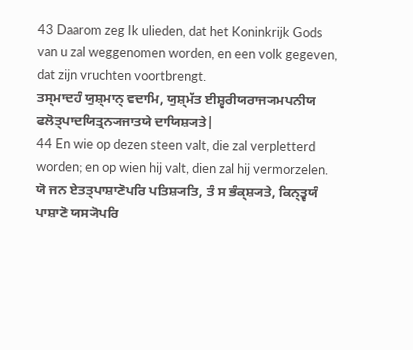43 Daarom zeg Ik ulieden, dat het Koninkrijk Gods van u zal weggenomen worden, en een volk gegeven, dat zijn vruchten voortbrengt.
ਤਸ੍ਮਾਦਹੰ ਯੁਸ਼੍ਮਾਨ੍ ਵਦਾਮਿ, ਯੁਸ਼੍ਮੱਤ ਈਸ਼੍ਵਰੀਯਰਾਜ੍ਯਮਪਨੀਯ ਫਲੋਤ੍ਪਾਦਯਿਤ੍ਰਨ੍ਯਜਾਤਯੇ ਦਾਯਿਸ਼੍ਯਤੇ|
44 En wie op dezen steen valt, die zal verpletterd worden; en op wien hij valt, dien zal hij vermorzelen.
ਯੋ ਜਨ ਏਤਤ੍ਪਾਸ਼ਾਣੋਪਰਿ ਪਤਿਸ਼੍ਯਤਿ, ਤੰ ਸ ਭੰਕ੍ਸ਼੍ਯਤੇ, ਕਿਨ੍ਤ੍ਵਯੰ ਪਾਸ਼ਾਣੋ ਯਸ੍ਯੋਪਰਿ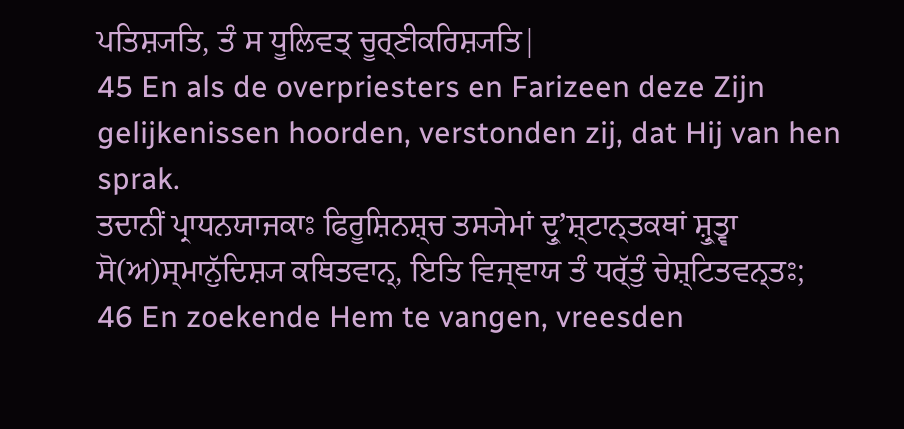ਪਤਿਸ਼੍ਯਤਿ, ਤੰ ਸ ਧੂਲਿਵਤ੍ ਚੂਰ੍ਣੀਕਰਿਸ਼੍ਯਤਿ|
45 En als de overpriesters en Farizeen deze Zijn gelijkenissen hoorden, verstonden zij, dat Hij van hen sprak.
ਤਦਾਨੀਂ ਪ੍ਰਾਧਨਯਾਜਕਾਃ ਫਿਰੂਸ਼ਿਨਸ਼੍ਚ ਤਸ੍ਯੇਮਾਂ ਦ੍ਰੁʼਸ਼੍ਟਾਨ੍ਤਕਥਾਂ ਸ਼੍ਰੁਤ੍ਵਾ ਸੋ(ਅ)ਸ੍ਮਾਨੁੱਦਿਸ਼੍ਯ ਕਥਿਤਵਾਨ੍, ਇਤਿ ਵਿਜ੍ਞਾਯ ਤੰ ਧਰ੍ੱਤੁੰ ਚੇਸ਼੍ਟਿਤਵਨ੍ਤਃ;
46 En zoekende Hem te vangen, vreesden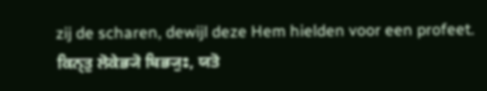zij de scharen, dewijl deze Hem hielden voor een profeet.
ਕਿਨ੍ਤੁ ਲੋਕੇਭ੍ਯੋ ਬਿਭ੍ਯੁਃ, ਯਤੋ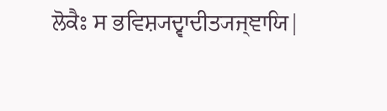ਲੋਕੈਃ ਸ ਭਵਿਸ਼੍ਯਦ੍ਵਾਦੀਤ੍ਯਜ੍ਞਾਯਿ|